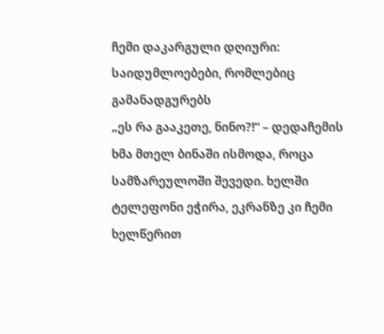ჩემი დაკარგული დღიური: საიდუმლოებები, რომლებიც გამანადგურებს
„ეს რა გააკეთე, ნინო?!“ – დედაჩემის ხმა მთელ ბინაში ისმოდა, როცა სამზარეულოში შევედი. ხელში ტელეფონი ეჭირა, ეკრანზე კი ჩემი ხელწერით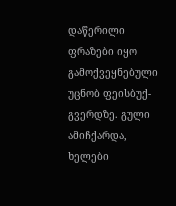დაწერილი ფრაზები იყო გამოქვეყნებული უცნობ ფეისბუქ-გვერდზე. გული ამიჩქარდა, ხელები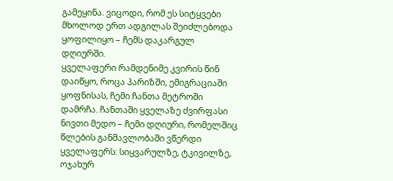გამეყინა. ვიცოდი, რომ ეს სიტყვები მხოლოდ ერთ ადგილას შეიძლებოდა ყოფილიყო – ჩემს დაკარგულ დღიურში.
ყველაფერი რამდენიმე კვირის წინ დაიწყო, როცა პარიზში, ემიგრაციაში ყოფნისას, ჩემი ჩანთა მეტროში დამრჩა. ჩანთაში ყველაზე ძვირფასი ნივთი მედო – ჩემი დღიური, რომელშიც წლების განმავლობაში ვწერდი ყველაფერს: სიყვარულზე, ტკივილზე, ოჯახურ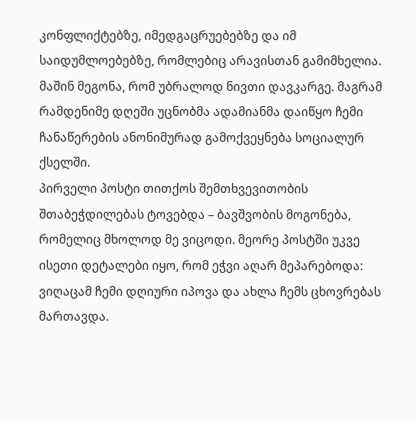კონფლიქტებზე, იმედგაცრუებებზე და იმ საიდუმლოებებზე, რომლებიც არავისთან გამიმხელია. მაშინ მეგონა, რომ უბრალოდ ნივთი დავკარგე. მაგრამ რამდენიმე დღეში უცნობმა ადამიანმა დაიწყო ჩემი ჩანაწერების ანონიმურად გამოქვეყნება სოციალურ ქსელში.
პირველი პოსტი თითქოს შემთხვევითობის შთაბეჭდილებას ტოვებდა – ბავშვობის მოგონება, რომელიც მხოლოდ მე ვიცოდი. მეორე პოსტში უკვე ისეთი დეტალები იყო, რომ ეჭვი აღარ მეპარებოდა: ვიღაცამ ჩემი დღიური იპოვა და ახლა ჩემს ცხოვრებას მართავდა.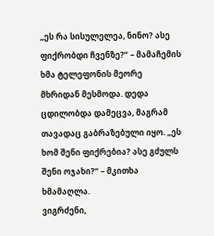„ეს რა სისულელეა, ნინო? ასე ფიქრობდი ჩვენზე?“ – მამაჩემის ხმა ტელეფონის მეორე მხრიდან მესმოდა. დედა ცდილობდა დამეცვა, მაგრამ თავადაც გაბრაზებული იყო. „ეს ხომ შენი ფიქრებია? ასე გძულს შენი ოჯახი?“ – მკითხა ხმამაღლა.
ვიგრძენი,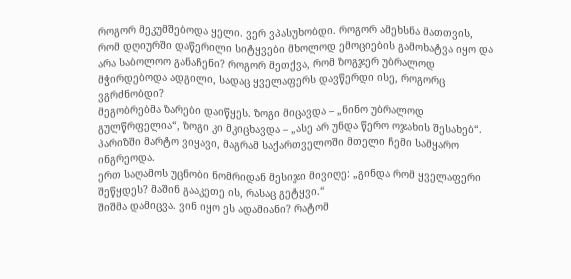როგორ მეკუმშებოდა ყელი. ვერ ვპასუხობდი. როგორ ამეხსნა მათთვის, რომ დღიურში დაწერილი სიტყვები მხოლოდ ემოციების გამოხატვა იყო და არა საბოლოო განაჩენი? როგორ მეთქვა, რომ ზოგჯერ უბრალოდ მჭირდებოდა ადგილი, სადაც ყველაფერს დავწერდი ისე, როგორც ვგრძნობდი?
მეგობრებმა ზარები დაიწყეს. ზოგი მიცავდა – „ნინო უბრალოდ გულწრფელია“, ზოგი კი მკიცხავდა – „ასე არ უნდა წერო ოჯახის შესახებ“. პარიზში მარტო ვიყავი, მაგრამ საქართველოში მთელი ჩემი სამყარო ინგრეოდა.
ერთ საღამოს უცნობი ნომრიდან მესიჯი მივიღე: „გინდა რომ ყველაფერი შეწყდეს? მაშინ გააკეთე ის, რასაც გეტყვი.“
შიშმა დამიცვა. ვინ იყო ეს ადამიანი? რატომ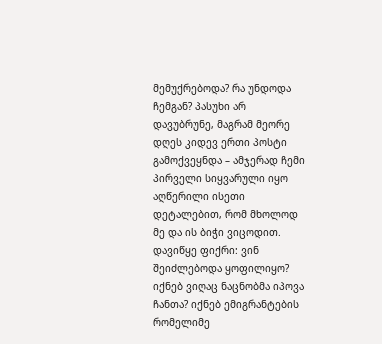მემუქრებოდა? რა უნდოდა ჩემგან? პასუხი არ დავუბრუნე, მაგრამ მეორე დღეს კიდევ ერთი პოსტი გამოქვეყნდა – ამჯერად ჩემი პირველი სიყვარული იყო აღწერილი ისეთი დეტალებით, რომ მხოლოდ მე და ის ბიჭი ვიცოდით.
დავიწყე ფიქრი: ვინ შეიძლებოდა ყოფილიყო? იქნებ ვიღაც ნაცნობმა იპოვა ჩანთა? იქნებ ემიგრანტების რომელიმე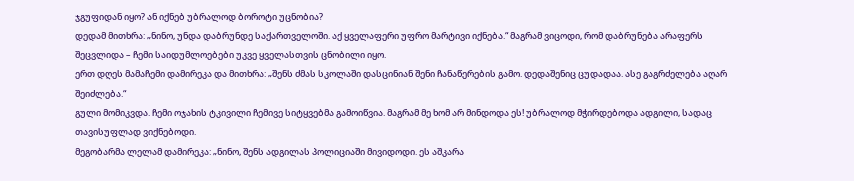ჯგუფიდან იყო? ან იქნებ უბრალოდ ბოროტი უცნობია?
დედამ მითხრა: „ნინო, უნდა დაბრუნდე საქართველოში. აქ ყველაფერი უფრო მარტივი იქნება.“ მაგრამ ვიცოდი, რომ დაბრუნება არაფერს შეცვლიდა – ჩემი საიდუმლოებები უკვე ყველასთვის ცნობილი იყო.
ერთ დღეს მამაჩემი დამირეკა და მითხრა: „შენს ძმას სკოლაში დასცინიან შენი ჩანაწერების გამო. დედაშენიც ცუდადაა. ასე გაგრძელება აღარ შეიძლება.“
გული მომიკვდა. ჩემი ოჯახის ტკივილი ჩემივე სიტყვებმა გამოიწვია. მაგრამ მე ხომ არ მინდოდა ეს! უბრალოდ მჭირდებოდა ადგილი, სადაც თავისუფლად ვიქნებოდი.
მეგობარმა ლელამ დამირეკა: „ნინო, შენს ადგილას პოლიციაში მივიდოდი. ეს აშკარა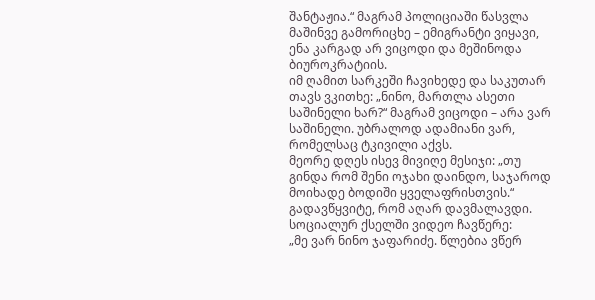შანტაჟია.“ მაგრამ პოლიციაში წასვლა მაშინვე გამორიცხე – ემიგრანტი ვიყავი, ენა კარგად არ ვიცოდი და მეშინოდა ბიუროკრატიის.
იმ ღამით სარკეში ჩავიხედე და საკუთარ თავს ვკითხე: „ნინო, მართლა ასეთი საშინელი ხარ?“ მაგრამ ვიცოდი – არა ვარ საშინელი. უბრალოდ ადამიანი ვარ, რომელსაც ტკივილი აქვს.
მეორე დღეს ისევ მივიღე მესიჯი: „თუ გინდა რომ შენი ოჯახი დაინდო, საჯაროდ მოიხადე ბოდიში ყველაფრისთვის.“
გადავწყვიტე, რომ აღარ დავმალავდი. სოციალურ ქსელში ვიდეო ჩავწერე:
„მე ვარ ნინო ჯაფარიძე. წლებია ვწერ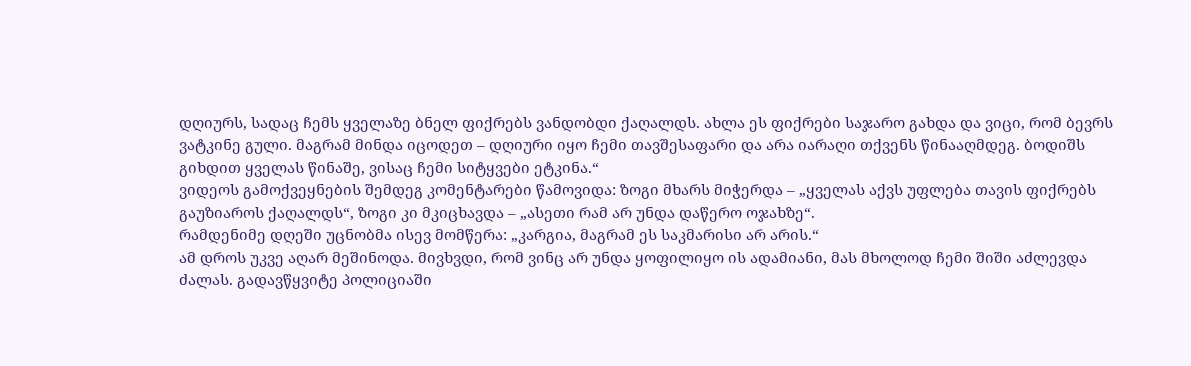დღიურს, სადაც ჩემს ყველაზე ბნელ ფიქრებს ვანდობდი ქაღალდს. ახლა ეს ფიქრები საჯარო გახდა და ვიცი, რომ ბევრს ვატკინე გული. მაგრამ მინდა იცოდეთ – დღიური იყო ჩემი თავშესაფარი და არა იარაღი თქვენს წინააღმდეგ. ბოდიშს გიხდით ყველას წინაშე, ვისაც ჩემი სიტყვები ეტკინა.“
ვიდეოს გამოქვეყნების შემდეგ კომენტარები წამოვიდა: ზოგი მხარს მიჭერდა – „ყველას აქვს უფლება თავის ფიქრებს გაუზიაროს ქაღალდს“, ზოგი კი მკიცხავდა – „ასეთი რამ არ უნდა დაწერო ოჯახზე“.
რამდენიმე დღეში უცნობმა ისევ მომწერა: „კარგია, მაგრამ ეს საკმარისი არ არის.“
ამ დროს უკვე აღარ მეშინოდა. მივხვდი, რომ ვინც არ უნდა ყოფილიყო ის ადამიანი, მას მხოლოდ ჩემი შიში აძლევდა ძალას. გადავწყვიტე პოლიციაში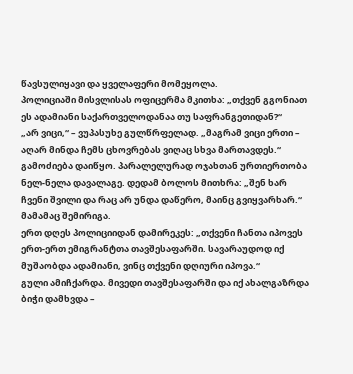წავსულიყავი და ყველაფერი მომეყოლა.
პოლიციაში მისვლისას ოფიცერმა მკითხა: „თქვენ გგონიათ ეს ადამიანი საქართველოდანაა თუ საფრანგეთიდან?“
„არ ვიცი,“ – ვუპასუხე გულწრფელად. „მაგრამ ვიცი ერთი – აღარ მინდა ჩემს ცხოვრებას ვიღაც სხვა მართავდეს.“
გამოძიება დაიწყო. პარალელურად ოჯახთან ურთიერთობა ნელ-ნელა დავალაგე. დედამ ბოლოს მითხრა: „შენ ხარ ჩვენი შვილი და რაც არ უნდა დაწერო, მაინც გვიყვარხარ.“ მამამაც შემირიგა.
ერთ დღეს პოლიციიდან დამირეკეს: „თქვენი ჩანთა იპოვეს ერთ-ერთ ემიგრანტთა თავშესაფარში. სავარაუდოდ იქ მუშაობდა ადამიანი, ვინც თქვენი დღიური იპოვა.“
გული ამიჩქარდა. მივედი თავშესაფარში და იქ ახალგაზრდა ბიჭი დამხვდა –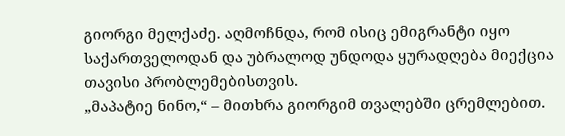გიორგი მელქაძე. აღმოჩნდა, რომ ისიც ემიგრანტი იყო საქართველოდან და უბრალოდ უნდოდა ყურადღება მიექცია თავისი პრობლემებისთვის.
„მაპატიე ნინო,“ – მითხრა გიორგიმ თვალებში ცრემლებით.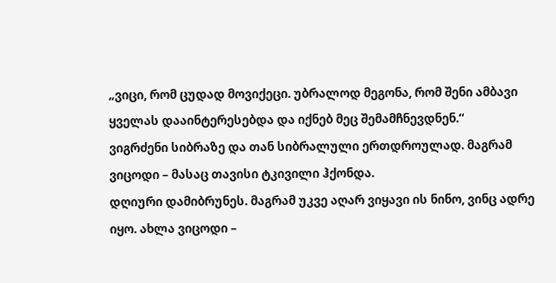„ვიცი, რომ ცუდად მოვიქეცი. უბრალოდ მეგონა, რომ შენი ამბავი ყველას დააინტერესებდა და იქნებ მეც შემამჩნევდნენ.“
ვიგრძენი სიბრაზე და თან სიბრალული ერთდროულად. მაგრამ ვიცოდი – მასაც თავისი ტკივილი ჰქონდა.
დღიური დამიბრუნეს. მაგრამ უკვე აღარ ვიყავი ის ნინო, ვინც ადრე იყო. ახლა ვიცოდი –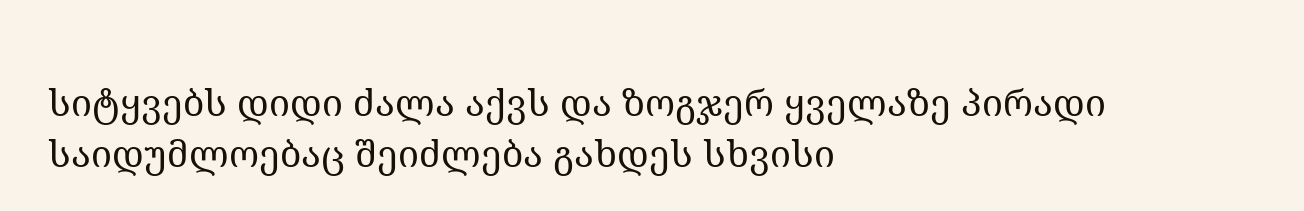სიტყვებს დიდი ძალა აქვს და ზოგჯერ ყველაზე პირადი საიდუმლოებაც შეიძლება გახდეს სხვისი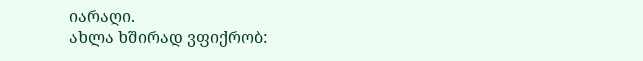იარაღი.
ახლა ხშირად ვფიქრობ: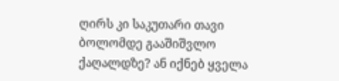ღირს კი საკუთარი თავი ბოლომდე გააშიშვლო ქაღალდზე? ან იქნებ ყველა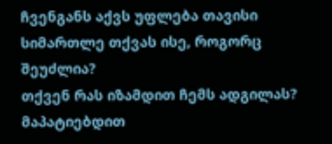ჩვენგანს აქვს უფლება თავისი სიმართლე თქვას ისე, როგორც შეუძლია?
თქვენ რას იზამდით ჩემს ადგილას? მაპატიებდით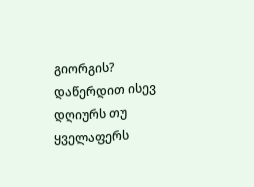გიორგის? დაწერდით ისევ დღიურს თუ ყველაფერს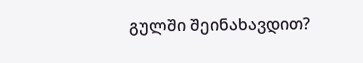გულში შეინახავდით?